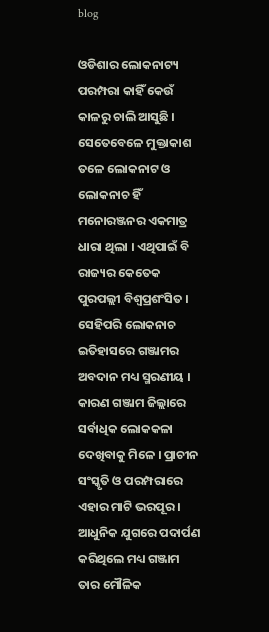blog

ଓଡିଶାର ଲୋକନାଟ୍ୟ ପରମ୍ପରା କାହିଁ କେଉଁ କାଳରୁ ଚାଲି ଆସୁଛି । ସେତେବେଳେ ମୁକ୍ତାକାଶ ତଳେ ଲୋକନାଟ ଓ ଲୋକନାଚ ହିଁ ମନୋରଞ୍ଜନର ଏକମାତ୍ର ଧାରା ଥିଲା । ଏଥିପାଇଁ ବି ରାଜ୍ୟର କେତେକ ପୁରପଲ୍ଲୀ ବିଶ୍ୱପ୍ରଶଂସିତ । ସେହିପରି ଲୋକନାଚ ଇତିହାସରେ ଗଞ୍ଜାମର ଅବଦାନ ମଧ୍ୟ ସ୍ମରଣୀୟ । କାରଣ ଗଞ୍ଜାମ ଜିଲ୍ଲାରେ ସର୍ବାଧିକ ଲୋକକଳା ଦେଖିବାକୁ ମିଳେ । ପ୍ରାଚୀନ ସଂସ୍କୃତି ଓ ପରମ୍ପରାରେ ଏହାର ମାଟି ଭରପୂର । ଆଧୁନିକ ଯୁଗରେ ପଦାର୍ପଣ କରିଥିଲେ ମଧ୍ୟ ଗଞ୍ଜାମ ତାର ମୌଳିକ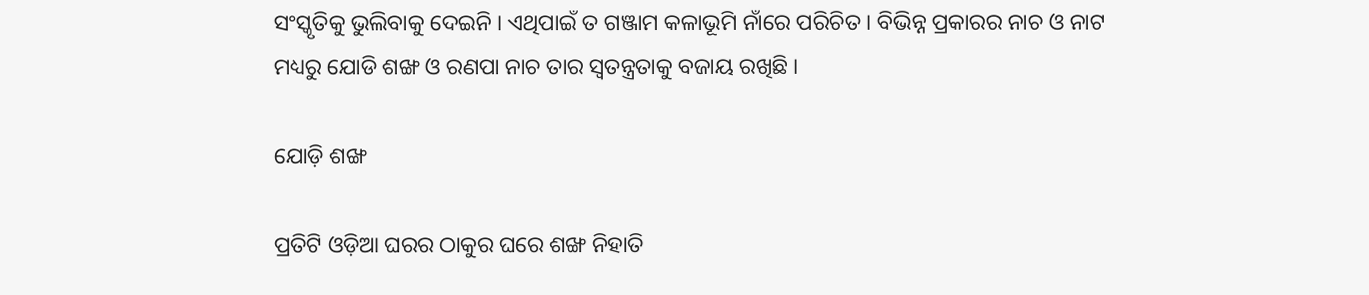ସଂସ୍କୃତିକୁ ଭୁଲିବାକୁ ଦେଇନି । ଏଥିପାଇଁ ତ ଗଞ୍ଜାମ କଳାଭୂମି ନାଁରେ ପରିଚିତ । ବିଭିନ୍ନ ପ୍ରକାରର ନାଚ ଓ ନାଟ ମଧ୍ୟରୁ ଯୋଡି ଶଙ୍ଖ ଓ ରଣପା ନାଚ ତାର ସ୍ୱତନ୍ତ୍ରତାକୁ ବଜାୟ ରଖିଛି ।

ଯୋଡ଼ି ଶଙ୍ଖ

ପ୍ରତିଟି ଓଡ଼ିଆ ଘରର ଠାକୁର ଘରେ ଶଙ୍ଖ ନିହାତି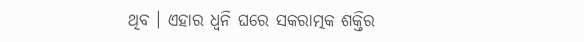ଥିବ । ଏହାର ଧ୍ୱନି ଘରେ ସକରାତ୍ମକ ଶକ୍ତିର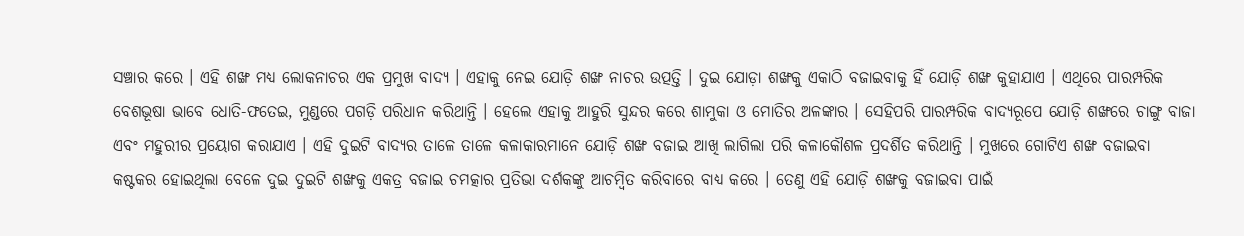ସଞ୍ଚାର କରେ । ଏହି ଶଙ୍ଖ ମଧ୍ୟ ଲୋକନାଚର ଏକ ପ୍ରମୁଖ ବାଦ୍ୟ । ଏହାକୁ ନେଇ ଯୋଡ଼ି ଶଙ୍ଖ ନାଚର ଉତ୍ପତ୍ତି । ଦୁଇ ଯୋଡ଼ା ଶଙ୍ଖକୁ ଏକାଠି ବଜାଇବାକୁ ହିଁ ଯୋଡ଼ି ଶଙ୍ଖ କୁହାଯାଏ । ଏଥିରେ ପାରମ୍ପରିକ ବେଶଭୂଷା ଭାବେ ଧୋତି-ଫତେଇ, ମୁଣ୍ଡରେ ପଗଡ଼ି ପରିଧାନ କରିଥାନ୍ତି । ହେଲେ ଏହାକୁ ଆହୁରି ସୁନ୍ଦର କରେ ଶାମୁକା ଓ ମୋତିର ଅଳଙ୍କାର । ସେହିପରି ପାରମ୍ପରିକ ବାଦ୍ୟରୂପେ ଯୋଡ଼ି ଶଙ୍ଖରେ ଚାଙ୍ଗୁ ବାଜା ଏବଂ ମହୁରୀର ପ୍ରୟୋଗ କରାଯାଏ । ଏହି ଦୁଇଟି ବାଦ୍ୟର ତାଳେ ତାଳେ କଳାକାରମାନେ ଯୋଡ଼ି ଶଙ୍ଖ ବଜାଇ ଆଖି ଲାଗିଲା ପରି କଳାକୌଶଳ ପ୍ରଦର୍ଶିତ କରିଥାନ୍ତି । ମୁଖରେ ଗୋଟିଏ ଶଙ୍ଖ ବଜାଇବା କଷ୍ଟକର ହୋଇଥିଲା ବେଳେ ଦୁଇ ଦୁଇଟି ଶଙ୍ଖକୁ ଏକତ୍ର ବଜାଇ ଚମତ୍କାର ପ୍ରତିଭା ଦର୍ଶକଙ୍କୁ ଆଚମ୍ବିତ କରିବାରେ ବାଧ୍ୟ କରେ । ତେଣୁ ଏହି ଯୋଡ଼ି ଶଙ୍ଖକୁ ବଜାଇବା ପାଇଁ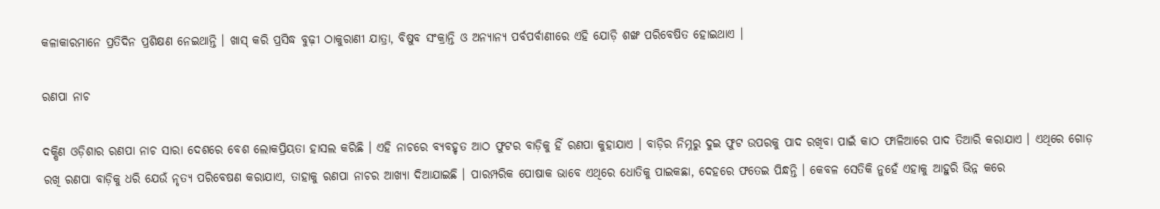କଳାକାରମାନେ ପ୍ରତିଦିନ ପ୍ରଶିକ୍ଷଣ ନେଇଥାନ୍ତି । ଖାସ୍ କରି ପ୍ରସିଦ୍ଧ ବୁଢ଼ୀ ଠାକୁରାଣୀ ଯାତ୍ରା, ବିଷୁବ ସଂକ୍ରାନ୍ତି ଓ ଅନ୍ୟାନ୍ୟ ପର୍ବପର୍ବାଣୀରେ ଏହି ଯୋଡ଼ି ଶଙ୍ଖ ପରିବେଷିତ ହୋଇଥାଏ ।

ରଣପା ନାଚ

ଦକ୍ଷିଣ ଓଡ଼ିଶାର ରଣପା ନାଚ ସାରା ଦେଶରେ ବେଶ ଲୋକପ୍ରିୟତା ହାସଲ କରିଛି । ଏହି ନାଚରେ ବ୍ୟବହୃତ ଆଠ ଫୁଟର ବାଡ଼ିକୁ ହିଁ ରଣପା କୁହାଯାଏ । ବାଡ଼ିର ନିମ୍ନରୁ ଦୁଇ ଫୁଟ ଉପରକୁ ପାଦ ରଖିବା ପାଇଁ କାଠ ଫାଳିଆରେ ପାଦ ତିଆରି କରାଯାଏ । ଏଥିରେ ଗୋଡ଼ ରଖି ରଣପା ବାଡ଼ିକୁ ଧରି ଯେଉଁ ନୃତ୍ୟ ପରିବେଷଣ କରାଯାଏ, ତାହାକୁ ରଣପା ନାଚର ଆଖ୍ୟା ଦିଆଯାଇଛି । ପାରମ୍ପରିକ ପୋଷାକ ଭାବେ ଏଥିରେ ଧୋତିକୁ ପାଇକଛା, ଦେହରେ ଫତେଇ ପିନ୍ଧନ୍ତି । କେବଳ ସେତିକି ନୁହେଁ ଏହାକୁ ଆହୁରି ଭିନ୍ନ କରେ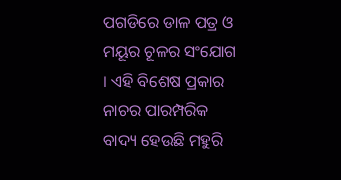ପଗଡିରେ ଡାଳ ପତ୍ର ଓ ମୟୂର ଚୂଳର ସଂଯୋଗ । ଏହି ବିଶେଷ ପ୍ରକାର ନାଚର ପାରମ୍ପରିକ ବାଦ୍ୟ ହେଉଛି ମହୁରି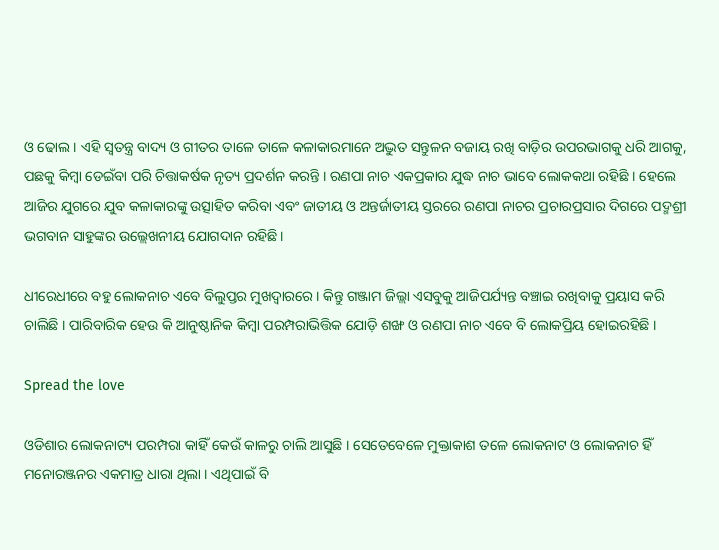ଓ ଢୋଲ । ଏହି ସ୍ବତନ୍ତ୍ର ବାଦ୍ୟ ଓ ଗୀତର ତାଳେ ତାଳେ କଳାକାରମାନେ ଅଦ୍ଭୁତ ସନ୍ତୁଳନ ବଜାୟ ରଖି ବାଡ଼ିର ଉପରଭାଗକୁ ଧରି ଆଗକୁ, ପଛକୁ କିମ୍ବା ଡେଇଁବା ପରି ଚିତ୍ତାକର୍ଷକ ନୃତ୍ୟ ପ୍ରଦର୍ଶନ କରନ୍ତି । ରଣପା ନାଚ ଏକପ୍ରକାର ଯୁଦ୍ଧ ନାଚ ଭାବେ ଲୋକକଥା ରହିଛି । ହେଲେ ଆଜିର ଯୁଗରେ ଯୁବ କଳାକାରଙ୍କୁ ଉତ୍ସାହିତ କରିବା ଏବଂ ଜାତୀୟ ଓ ଅନ୍ତର୍ଜାତୀୟ ସ୍ତରରେ ରଣପା ନାଚର ପ୍ରଚାରପ୍ରସାର ଦିଗରେ ପଦ୍ମଶ୍ରୀ ଭଗବାନ ସାହୁଙ୍କର ଉଲ୍ଲେଖନୀୟ ଯୋଗଦାନ ରହିଛି।

ଧୀରେଧୀରେ ବହୁ ଲୋକନାଚ ଏବେ ବିଲୁପ୍ତର ମୁଖଦ୍ୱାରରେ । କିନ୍ତୁ ଗଞ୍ଜାମ ଜିଲ୍ଲା ଏସବୁକୁ ଆଜିପର୍ଯ୍ୟନ୍ତ ବଞ୍ଚାଇ ରଖିବାକୁ ପ୍ରୟାସ କରି ଚାଲିଛି । ପାରିବାରିକ ହେଉ କି ଆନୁଷ୍ଠାନିକ କିମ୍ବା ପରମ୍ପରାଭିତ୍ତିକ ଯୋଡ଼ି ଶଙ୍ଖ ଓ ରଣପା ନାଚ ଏବେ ବି ଲୋକପ୍ରିୟ ହୋଇରହିଛି ।

Spread the love

ଓଡିଶାର ଲୋକନାଟ୍ୟ ପରମ୍ପରା କାହିଁ କେଉଁ କାଳରୁ ଚାଲି ଆସୁଛି । ସେତେବେଳେ ମୁକ୍ତାକାଶ ତଳେ ଲୋକନାଟ ଓ ଲୋକନାଚ ହିଁ ମନୋରଞ୍ଜନର ଏକମାତ୍ର ଧାରା ଥିଲା । ଏଥିପାଇଁ ବି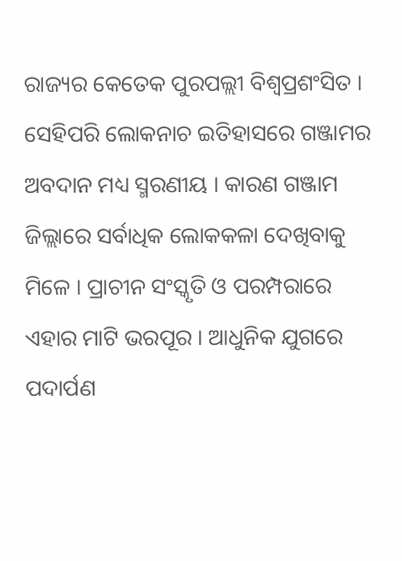ରାଜ୍ୟର କେତେକ ପୁରପଲ୍ଲୀ ବିଶ୍ୱପ୍ରଶଂସିତ । ସେହିପରି ଲୋକନାଚ ଇତିହାସରେ ଗଞ୍ଜାମର ଅବଦାନ ମଧ୍ୟ ସ୍ମରଣୀୟ । କାରଣ ଗଞ୍ଜାମ ଜିଲ୍ଲାରେ ସର୍ବାଧିକ ଲୋକକଳା ଦେଖିବାକୁ ମିଳେ । ପ୍ରାଚୀନ ସଂସ୍କୃତି ଓ ପରମ୍ପରାରେ ଏହାର ମାଟି ଭରପୂର । ଆଧୁନିକ ଯୁଗରେ ପଦାର୍ପଣ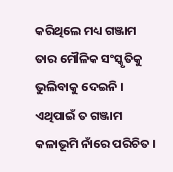କରିଥିଲେ ମଧ୍ୟ ଗଞ୍ଜାମ ତାର ମୌଳିକ ସଂସ୍କୃତିକୁ ଭୁଲିବାକୁ ଦେଇନି । ଏଥିପାଇଁ ତ ଗଞ୍ଜାମ କଳାଭୂମି ନାଁରେ ପରିଚିତ ।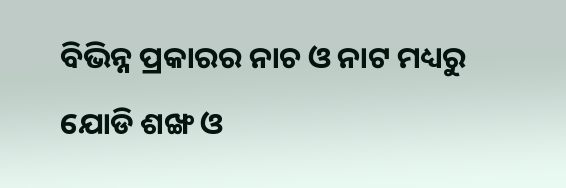ବିଭିନ୍ନ ପ୍ରକାରର ନାଚ ଓ ନାଟ ମଧ୍ୟରୁ ଯୋଡି ଶଙ୍ଖ ଓ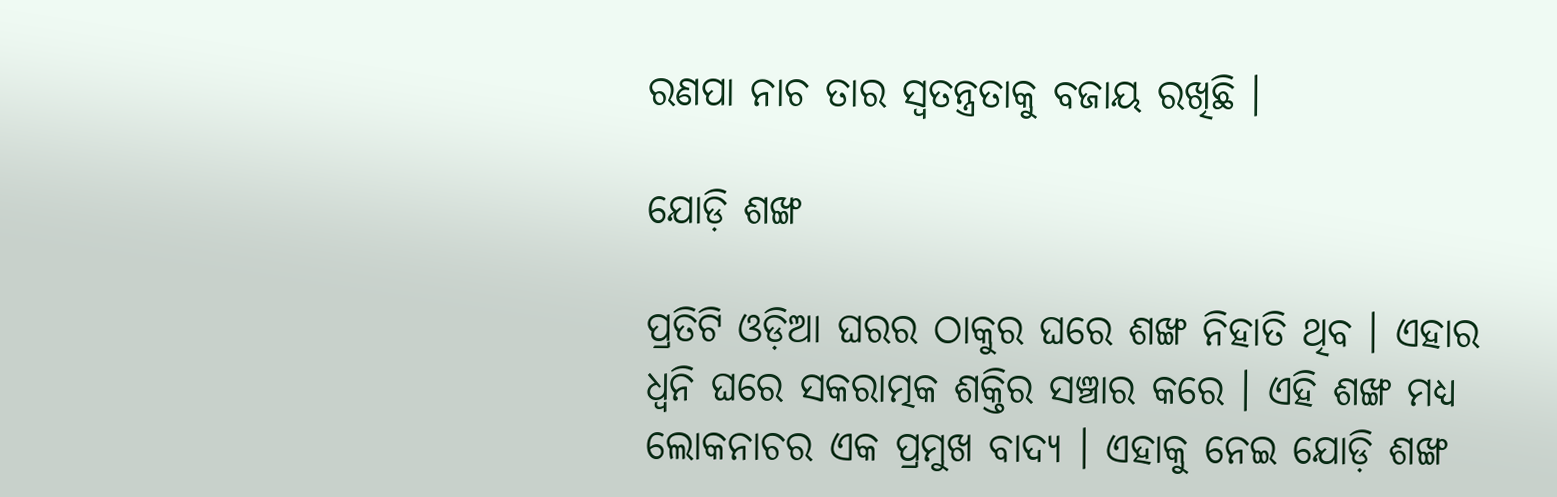ରଣପା ନାଚ ତାର ସ୍ୱତନ୍ତ୍ରତାକୁ ବଜାୟ ରଖିଛି ।

ଯୋଡ଼ି ଶଙ୍ଖ

ପ୍ରତିଟି ଓଡ଼ିଆ ଘରର ଠାକୁର ଘରେ ଶଙ୍ଖ ନିହାତି ଥିବ । ଏହାର ଧ୍ୱନି ଘରେ ସକରାତ୍ମକ ଶକ୍ତିର ସଞ୍ଚାର କରେ । ଏହି ଶଙ୍ଖ ମଧ୍ୟ ଲୋକନାଚର ଏକ ପ୍ରମୁଖ ବାଦ୍ୟ । ଏହାକୁ ନେଇ ଯୋଡ଼ି ଶଙ୍ଖ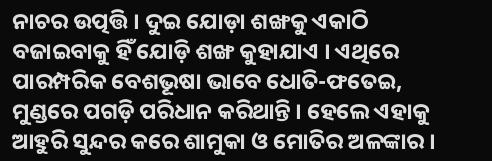ନାଚର ଉତ୍ପତ୍ତି । ଦୁଇ ଯୋଡ଼ା ଶଙ୍ଖକୁ ଏକାଠି ବଜାଇବାକୁ ହିଁ ଯୋଡ଼ି ଶଙ୍ଖ କୁହାଯାଏ । ଏଥିରେ ପାରମ୍ପରିକ ବେଶଭୂଷା ଭାବେ ଧୋତି-ଫତେଇ, ମୁଣ୍ଡରେ ପଗଡ଼ି ପରିଧାନ କରିଥାନ୍ତି । ହେଲେ ଏହାକୁ ଆହୁରି ସୁନ୍ଦର କରେ ଶାମୁକା ଓ ମୋତିର ଅଳଙ୍କାର ।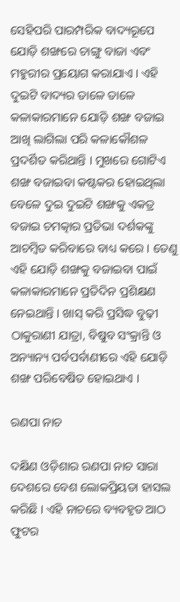ସେହିପରି ପାରମ୍ପରିକ ବାଦ୍ୟରୂପେ ଯୋଡ଼ି ଶଙ୍ଖରେ ଚାଙ୍ଗୁ ବାଜା ଏବଂ ମହୁରୀର ପ୍ରୟୋଗ କରାଯାଏ । ଏହି ଦୁଇଟି ବାଦ୍ୟର ତାଳେ ତାଳେ କଳାକାରମାନେ ଯୋଡ଼ି ଶଙ୍ଖ ବଜାଇ ଆଖି ଲାଗିଲା ପରି କଳାକୌଶଳ ପ୍ରଦର୍ଶିତ କରିଥାନ୍ତି । ମୁଖରେ ଗୋଟିଏ ଶଙ୍ଖ ବଜାଇବା କଷ୍ଟକର ହୋଇଥିଲା ବେଳେ ଦୁଇ ଦୁଇଟି ଶଙ୍ଖକୁ ଏକତ୍ର ବଜାଇ ଚମତ୍କାର ପ୍ରତିଭା ଦର୍ଶକଙ୍କୁ ଆଚମ୍ବିତ କରିବାରେ ବାଧ୍ୟ କରେ । ତେଣୁ ଏହି ଯୋଡ଼ି ଶଙ୍ଖକୁ ବଜାଇବା ପାଇଁ କଳାକାରମାନେ ପ୍ରତିଦିନ ପ୍ରଶିକ୍ଷଣ ନେଇଥାନ୍ତି । ଖାସ୍ କରି ପ୍ରସିଦ୍ଧ ବୁଢ଼ୀ ଠାକୁରାଣୀ ଯାତ୍ରା, ବିଷୁବ ସଂକ୍ରାନ୍ତି ଓ ଅନ୍ୟାନ୍ୟ ପର୍ବପର୍ବାଣୀରେ ଏହି ଯୋଡ଼ି ଶଙ୍ଖ ପରିବେଷିତ ହୋଇଥାଏ ।

ରଣପା ନାଚ

ଦକ୍ଷିଣ ଓଡ଼ିଶାର ରଣପା ନାଚ ସାରା ଦେଶରେ ବେଶ ଲୋକପ୍ରିୟତା ହାସଲ କରିଛି । ଏହି ନାଚରେ ବ୍ୟବହୃତ ଆଠ ଫୁଟର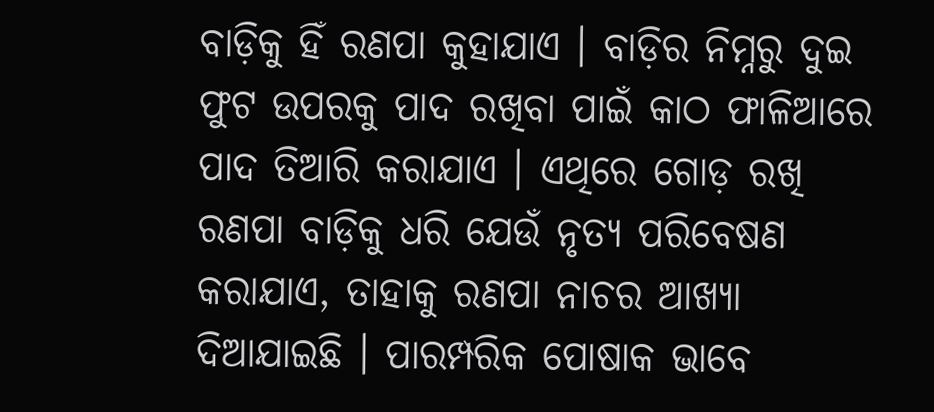ବାଡ଼ିକୁ ହିଁ ରଣପା କୁହାଯାଏ । ବାଡ଼ିର ନିମ୍ନରୁ ଦୁଇ ଫୁଟ ଉପରକୁ ପାଦ ରଖିବା ପାଇଁ କାଠ ଫାଳିଆରେ ପାଦ ତିଆରି କରାଯାଏ । ଏଥିରେ ଗୋଡ଼ ରଖି ରଣପା ବାଡ଼ିକୁ ଧରି ଯେଉଁ ନୃତ୍ୟ ପରିବେଷଣ କରାଯାଏ, ତାହାକୁ ରଣପା ନାଚର ଆଖ୍ୟା ଦିଆଯାଇଛି । ପାରମ୍ପରିକ ପୋଷାକ ଭାବେ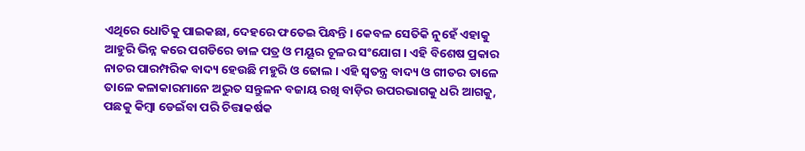ଏଥିରେ ଧୋତିକୁ ପାଇକଛା, ଦେହରେ ଫତେଇ ପିନ୍ଧନ୍ତି । କେବଳ ସେତିକି ନୁହେଁ ଏହାକୁ ଆହୁରି ଭିନ୍ନ କରେ ପଗଡିରେ ଡାଳ ପତ୍ର ଓ ମୟୂର ଚୂଳର ସଂଯୋଗ । ଏହି ବିଶେଷ ପ୍ରକାର ନାଚର ପାରମ୍ପରିକ ବାଦ୍ୟ ହେଉଛି ମହୁରି ଓ ଢୋଲ । ଏହି ସ୍ବତନ୍ତ୍ର ବାଦ୍ୟ ଓ ଗୀତର ତାଳେ ତାଳେ କଳାକାରମାନେ ଅଦ୍ଭୁତ ସନ୍ତୁଳନ ବଜାୟ ରଖି ବାଡ଼ିର ଉପରଭାଗକୁ ଧରି ଆଗକୁ, ପଛକୁ କିମ୍ବା ଡେଇଁବା ପରି ଚିତ୍ତାକର୍ଷକ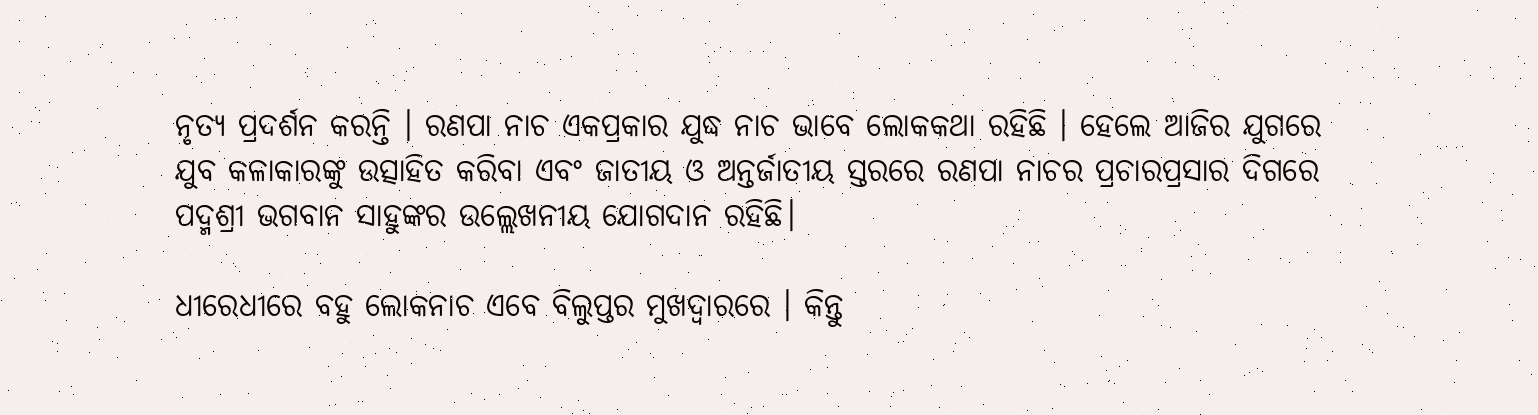ନୃତ୍ୟ ପ୍ରଦର୍ଶନ କରନ୍ତି । ରଣପା ନାଚ ଏକପ୍ରକାର ଯୁଦ୍ଧ ନାଚ ଭାବେ ଲୋକକଥା ରହିଛି । ହେଲେ ଆଜିର ଯୁଗରେ ଯୁବ କଳାକାରଙ୍କୁ ଉତ୍ସାହିତ କରିବା ଏବଂ ଜାତୀୟ ଓ ଅନ୍ତର୍ଜାତୀୟ ସ୍ତରରେ ରଣପା ନାଚର ପ୍ରଚାରପ୍ରସାର ଦିଗରେ ପଦ୍ମଶ୍ରୀ ଭଗବାନ ସାହୁଙ୍କର ଉଲ୍ଲେଖନୀୟ ଯୋଗଦାନ ରହିଛି।

ଧୀରେଧୀରେ ବହୁ ଲୋକନାଚ ଏବେ ବିଲୁପ୍ତର ମୁଖଦ୍ୱାରରେ । କିନ୍ତୁ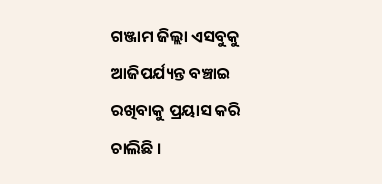ଗଞ୍ଜାମ ଜିଲ୍ଲା ଏସବୁକୁ ଆଜିପର୍ଯ୍ୟନ୍ତ ବଞ୍ଚାଇ ରଖିବାକୁ ପ୍ରୟାସ କରି ଚାଲିଛି ।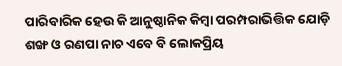ପାରିବାରିକ ହେଉ କି ଆନୁଷ୍ଠାନିକ କିମ୍ବା ପରମ୍ପରାଭିତ୍ତିକ ଯୋଡ଼ି ଶଙ୍ଖ ଓ ରଣପା ନାଚ ଏବେ ବି ଲୋକପ୍ରିୟ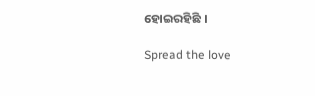ହୋଇରହିଛି ।

Spread the love